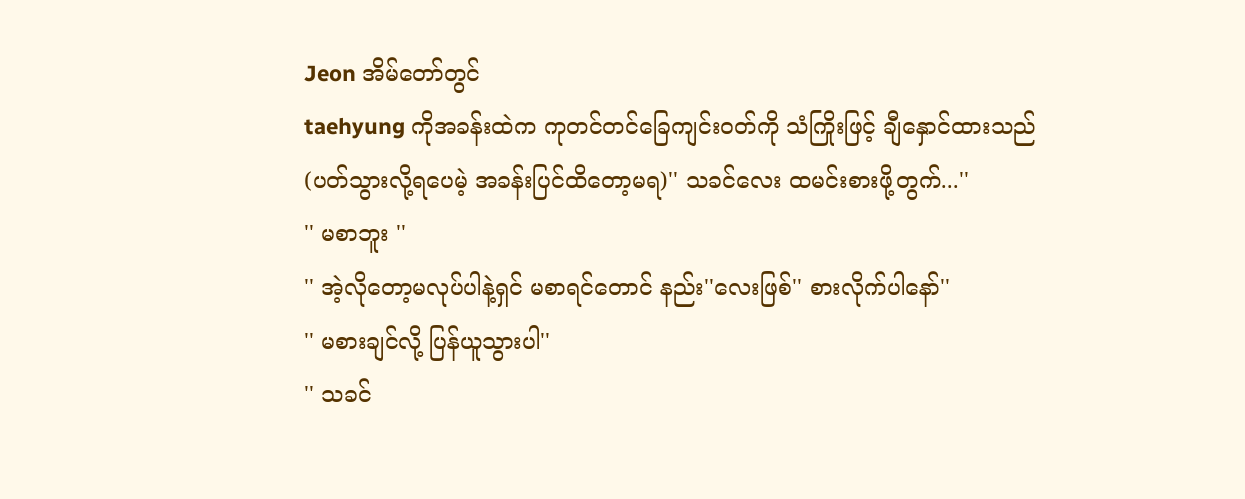Jeon အိမ်တော်တွင်
taehyung ကိုအခန်းထဲက ကုတင်တင်ခြေကျင်းဝတ်ကို သံကြိုးဖြင့် ချီနှောင်ထားသည်
(ပတ်သွားလို့ရပေမဲ့ အခန်းပြင်ထိတော့မရ)'' သခင်လေး ထမင်းစားဖို့တွက်...''
'' မစာဘူး ''
'' အဲ့လိုတော့မလုပ်ပါနဲ့ရှင် မစာရင်တောင် နည်း''လေးဖြစ်'' စားလိုက်ပါနော်''
'' မစားချင်လို့ ပြန်ယူသွားပါ''
'' သခင်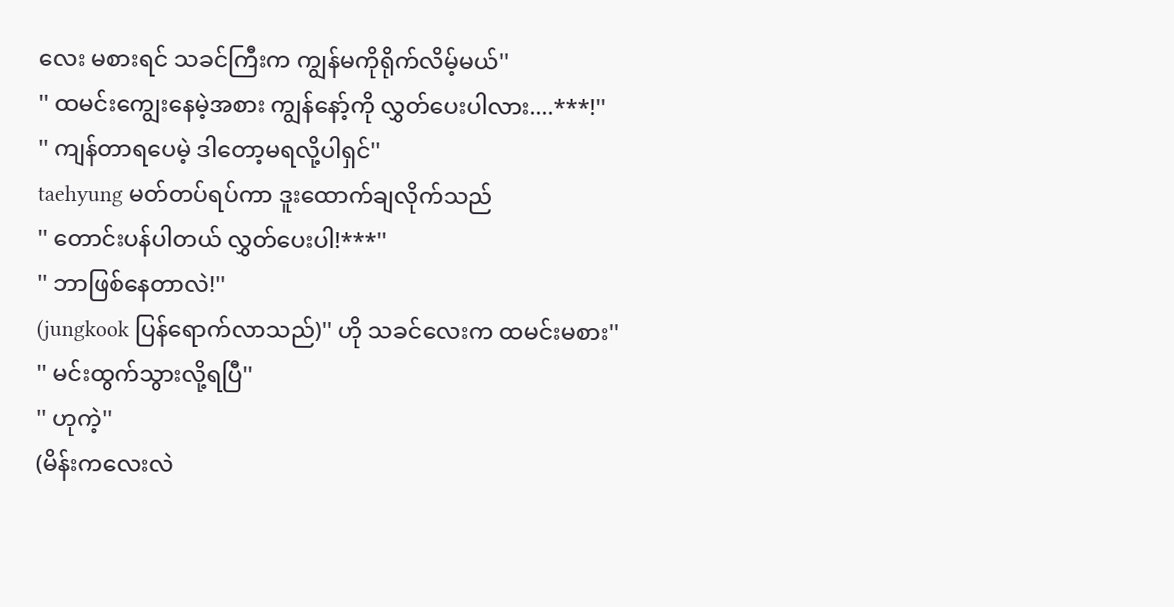လေး မစားရင် သခင်ကြီးက ကျွန်မကိုရိုက်လိမ့်မယ်''
'' ထမင်းကျွေးနေမဲ့အစား ကျွန်နော့်ကို လွှတ်ပေးပါလား....***!''
'' ကျန်တာရပေမဲ့ ဒါတော့မရလို့ပါရှင်''
taehyung မတ်တပ်ရပ်ကာ ဒူးထောက်ချလိုက်သည်
'' တောင်းပန်ပါတယ် လွှတ်ပေးပါ!***''
'' ဘာဖြစ်နေတာလဲ!''
(jungkook ပြန်ရောက်လာသည်)'' ဟို သခင်လေးက ထမင်းမစား''
'' မင်းထွက်သွားလို့ရပြီ''
'' ဟုကဲ့''
(မိန်းကလေးလဲ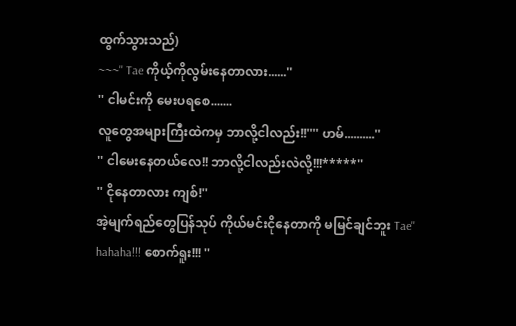ထွက်သွားသည်)
~~~'' Tae ကိုယ့်ကိုလွမ်းနေတာလား......''
'' ငါမင်းကို မေးပရစေ.......
လူတွေအများကြီးထဲကမှ ဘာလို့ငါလည်း!!'''' ဟမ်..........''
'' ငါမေးနေတယ်လေ!! ဘာလို့ငါလည်းလဲလို့!!!*****''
'' ငိုနေတာလား ကျစ်!''
အဲ့မျက်ရည်တွေပြန်သုပ် ကိုယ်မင်းငိုနေတာကို မမြင်ချင်ဘူး Tae'' hahaha!!! စောက်ရူး!!! ''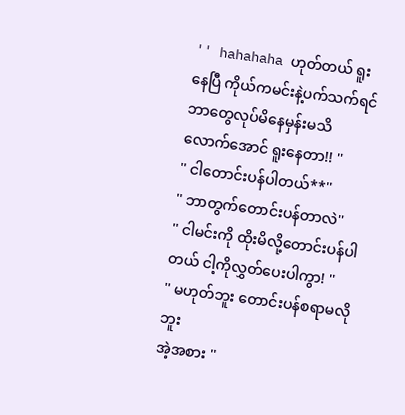'' hahahaha ဟုတ်တယ် ရူးနေပြီ ကိုယ်ကမင်းနဲ့ပက်သက်ရင် ဘာတွေလုပ်မိနေမှန်းမသိလောက်အောင် ရူးနေတာ!! ''
'' ငါတောင်းပန်ပါတယ်**''
'' ဘာတွက်တောင်းပန်တာလဲ''
'' ငါမင်းကို ထိုးမိလို့တောင်းပန်ပါတယ် ငါ့ကိုလွှတ်ပေးပါကွာ! ''
'' မဟုတ်ဘူး တောင်းပန်စရာမလိုဘူး
အဲ့အစား ''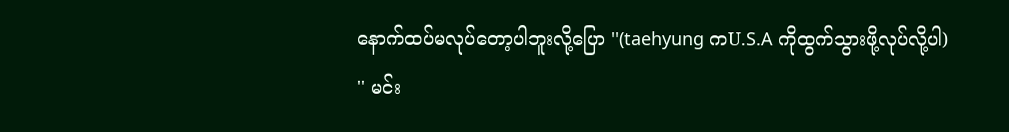နောက်ထပ်မလုပ်တော့ပါဘူးလို့ပြော ''(taehyung ကU.S.A ကိုထွက်သွားဖို့လုပ်လို့ပါ)
'' မင်း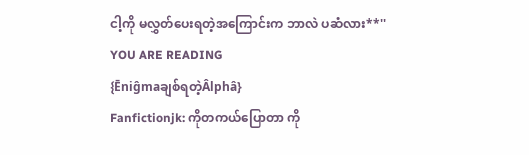ငါ့ကို မလွှတ်ပေးရတဲ့အကြောင်းက ဘာလဲ ပဆံလား**''
YOU ARE READING
{Ēniĝmaချစ်ရတဲ့Âlphâ}
Fanfictionjk: ကိုတကယ်ပြောတာ ကို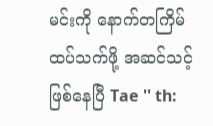မင်းကို နောက်တကြိမ် ထပ်သက်ဖို့ အဆင်သင့် ဖြစ်နေပြီ Tae '' th: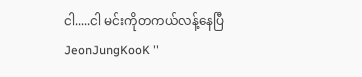ငါ.....ငါ မင်းကိုတကယ်လန့်နေပြီ JeonJungKooK ''